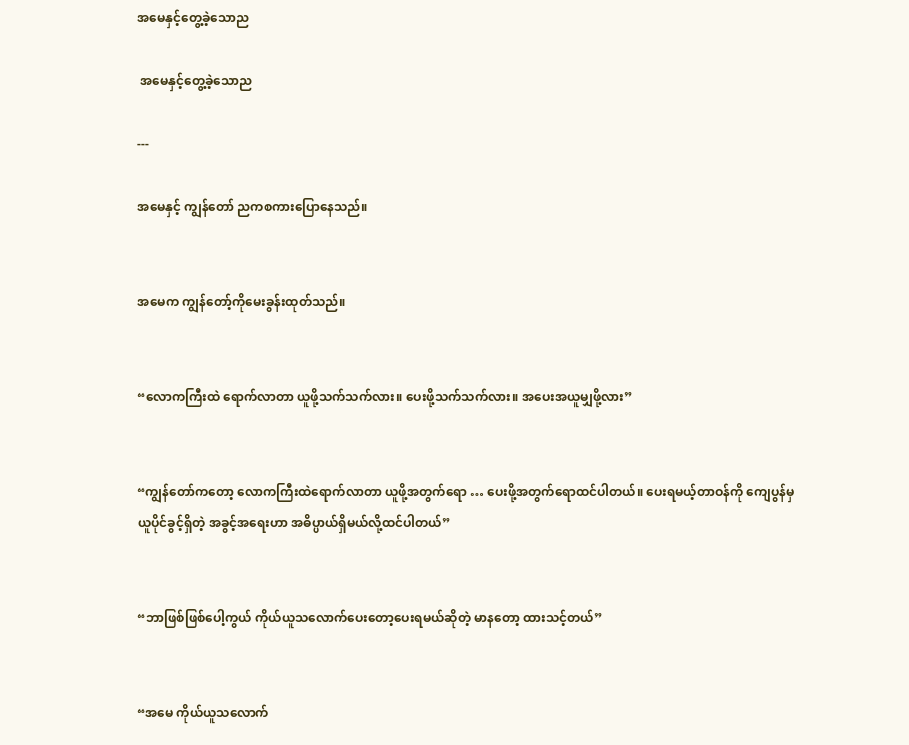အမေနှင့်တွေ့ခဲ့သောည

 အမေနှင့်တွေ့ခဲ့သောည

---

အမေနှင့် ကျွန်တော် ညကစကားပြောနေသည်။


အမေက ကျွန်တော့်ကိုမေးခွန်းထုတ်သည်။


“လောကကြီးထဲ ရောက်လာတာ ယူဖို့သက်သက်လား။ ပေးဖို့သက်သက်လား။ အပေးအယူမျှဖို့လား”


“ကျွန်တော်ကတော့ လောကကြီးထဲရောက်လာတာ ယူဖို့အတွက်ရော … ပေးဖို့အတွက်ရောထင်ပါတယ်။ ပေးရမယ့်တာဝန်ကို‌ ကျေပွန်မှ ယူပိုင်ခွင့်ရှိတဲ့ အခွင့်အရေးဟာ အဓိပ္ပာယ်ရှိမယ်လို့ထင်ပါတယ်”


“ဘာဖြစ်ဖြစ်ပေါ့ကွယ် ကိုယ်ယူသလောက်ပေးတော့ပေးရမယ်ဆိုတဲ့ မာနတော့ ထားသင့်တယ်”


“အမေ ကိုယ်ယူသလောက်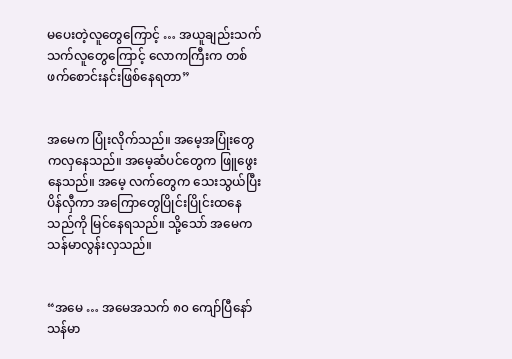မပေးတဲ့လူတွေကြောင့် … အယူချည်းသက်သက်လူတွေကြောင့် လောကကြီးက တစ်ဖက်စောင်းနင်းဖြစ်နေရတာ”


အမေက ပြုံးလိုက်သည်။ အမေ့အပြုံးတွေကလှနေသည်။ အမေ့ဆံပင်တွေက ဖြူဖွေးနေသည်။ အမေ့ လက်တွေက သေးသွယ်ပြီးပိန်လှီကာ အကြောတွေပြိုင်းပြိုင်းထနေသည်ကို မြင်နေရသည်။ သို့သော် အမေက သန်မာလွန်းလှသည်။


“အမေ … အမေအသက် ၈၀ ကျော်ပြီနော် သန်မာ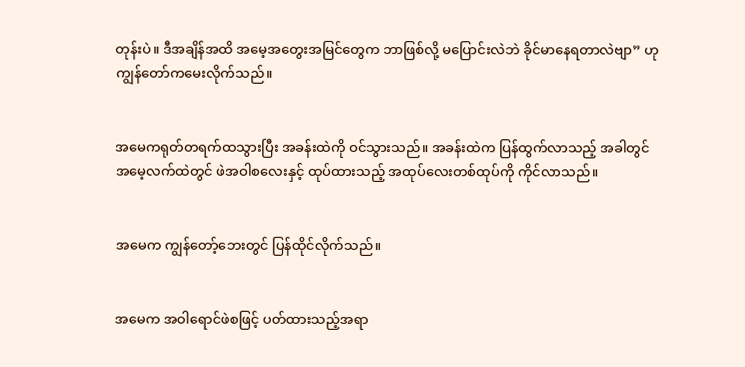တုန်းပဲ။ ဒီအချိန်အထိ အမေ့အတွေးအမြင်တွေက ဘာဖြစ်လို့ မပြောင်းလဲဘဲ ခိုင်မာနေရတာလဲဗျာ” ဟု ကျွန်တော်ကမေးလိုက်သည်။


အမေကရုတ်တရက်ထသွားပြီး အခန်းထဲကို ဝင်သွားသည်။ အခန်းထဲက ပြန်ထွက်လာသည့် အခါတွင် အမေ့လက်ထဲတွင် ဖဲအဝါစလေးနှင့် ထုပ်ထားသည့် အထုပ်လေးတစ်ထုပ်ကို ကိုင်လာသည်။


အမေက ကျွန်တော့်ဘေးတွင် ပြန်ထိုင်လိုက်သည်။


အမေက အဝါရောင်ဖဲစဖြင့် ပတ်ထားသည့်အရာ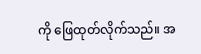ကို ဖြေထုတ်လိုက်သည်။ အ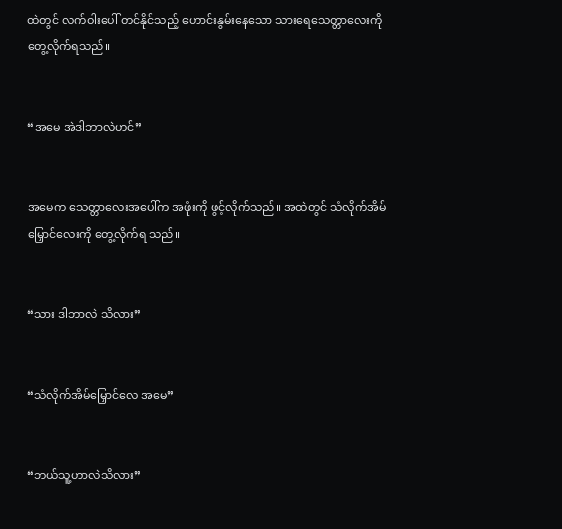ထဲတွင် လက်ဝါးပေါ် တင်နိုင်သည့် ဟောင်းနွမ်းနေသော သားရေသေတ္တာလေးကို တွေ့လိုက်ရသည်။


“အမေ အဲဒါဘာလဲဟင်”


အမေက သေတ္တာလေးအပေါ်က အဖုံးကို ဖွင့်လိုက်သည်။ အထဲတွင် သံလိုက်အိမ်မြှောင်လေးကို တွေ့လိုက်ရ သည်။


“သား ဒါဘာလဲ သိလား”


“သံလိုက်အိမ်မြှောင်လေ အမေ”


“ဘယ်သူ့ဟာလဲသိလား”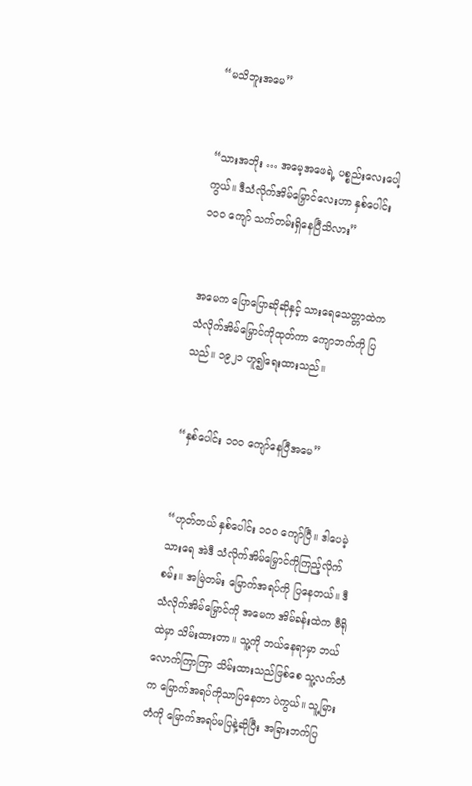“မသိဘူးအမေ”


“သားအဘိုး … အမေ့အဖေရဲ့ ပစ္စည်းလေးပေါ့ကွယ်။ ဒီသံလိုက်အိမ်မြှောင်လေးဟာ နှစ်ပေါင်း ၁၀၀ ကျော် သက်တမ်းရှိနေပြီသိလား”


အမေက ပြောပြောဆိုဆိုနှင့် သားရေသေတ္တာထဲက သံလိုက်အိမ်မြှောင်ကိုထုတ်ကာ ကျောဘက်ကို ပြသည်။ ၁၉၂၁ ဟူ၍ရေးထားသည်။


“နှစ်ပေါင်း ၁၀၀ ကျော်နေပြီအမေ”


“ဟုတ်တယ် နှစ်ပေါင်း ၁၀၀ ကျော်ပြီ။ ဒါပေမဲ့သားရေ အဲဒီ သံလိုက်အိမ်မြှောင်ကိုကြည့်လိုက်စမ်း။ အမြဲတမ်း မြောက်အရပ်ကို ပြနေတယ်။ ဒီသံလိုက်အိမ်မြှောင်ကို အမေက အိမ်ခန်းထဲက ဗီရိုထဲမှာ သိမ်းထားတာ။ သူ့ကို ဘယ်နေရာမှာ ဘယ်လောက်ကြာကြာ သိမ်းထားသည်ဖြစ်စေ သူ့လက်တံက မြောက်အရပ်ကိုသာပြနေတာ ပဲကွယ်။ သူ့မြားတံကို မြောက်အရပ်မပြနဲ့ဆိုပြီး အခြားဘက်ပြ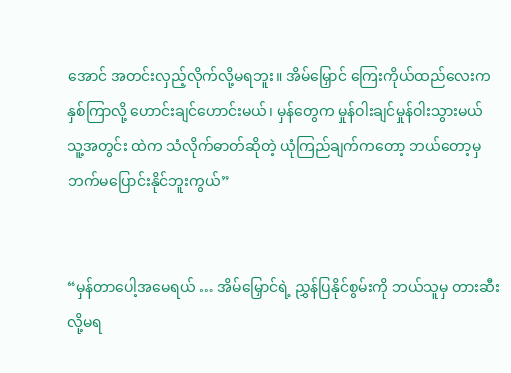အောင် အတင်းလှည့်လိုက်လို့မရဘူး။ အိမ်မြှောင် ကြေးကိုယ်ထည်လေးက နှစ်ကြာလို့ ဟောင်းချင်ဟောင်းမယ်၊ မှန်တွေက မှုန်ဝါးချင်မှုန်ဝါးသွားမယ် သူ့အတွင်း ထဲက သံလိုက်ဓာတ်ဆိုတဲ့ ယုံကြည်ချက်ကတော့ ဘယ်တော့မှ ဘက်မပြောင်းနိုင်ဘူးကွယ်”


“မှန်တာပေါ့အမေရယ် … အိမ်မြှောင်ရဲ့ ညွှန်ပြနိုင်စွမ်းကို ဘယ်သူမှ တားဆီးလို့မရ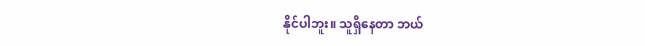နိုင်ပါဘူး။ သူရှိနေတာ ဘယ်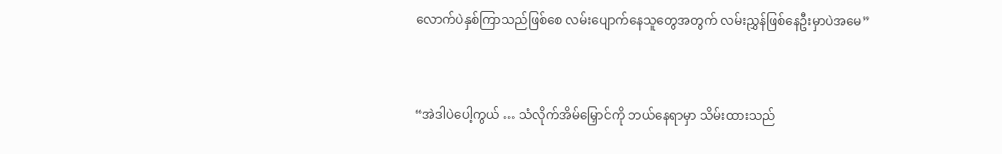လောက်ပဲနှစ်ကြာသည်ဖြစ်စေ လမ်းပျောက်နေသူတွေအတွက် လမ်းညွှန်ဖြစ်နေဦးမှာပဲအမေ”


“အဲဒါပဲပေါ့ကွယ် … သံလိုက်အိမ်မြှောင်ကို ဘယ်နေရာမှာ သိမ်းထားသည်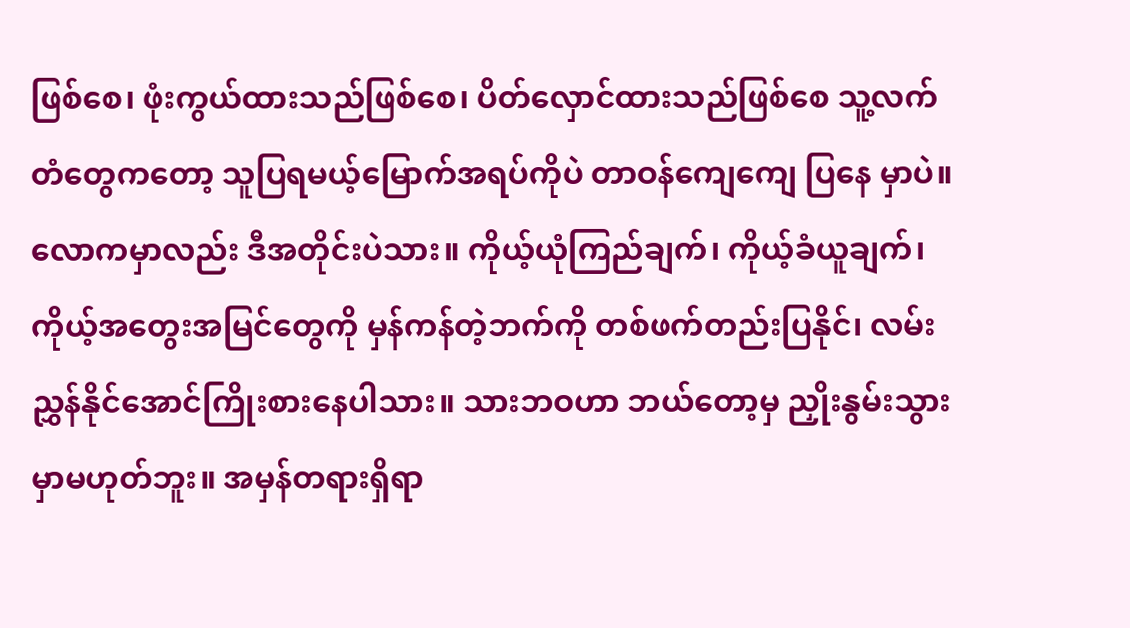ဖြစ်စေ၊ ဖုံးကွယ်ထားသည်ဖြစ်စေ၊ ပိတ်လှောင်ထားသည်ဖြစ်စေ သူ့လက်တံတွေကတော့ သူပြရမယ့်မြောက်အရပ်ကိုပဲ တာဝန်ကျေကျေ ပြနေ မှာပဲ။ လောကမှာလည်း ဒီအတိုင်းပဲသား။ ကိုယ့်ယုံကြည်ချက်၊ ကိုယ့်ခံယူချက်၊ ကိုယ့်အတွေးအမြင်တွေကို မှန်ကန်တဲ့ဘက်ကို တစ်ဖက်တည်းပြနိုင်၊ လမ်းညွှန်နိုင်အောင်ကြိုးစားနေပါသား။ သားဘဝဟာ ဘယ်တော့မှ ညှိုးနွမ်းသွားမှာမဟုတ်ဘူး။ အမှန်တရားရှိရာ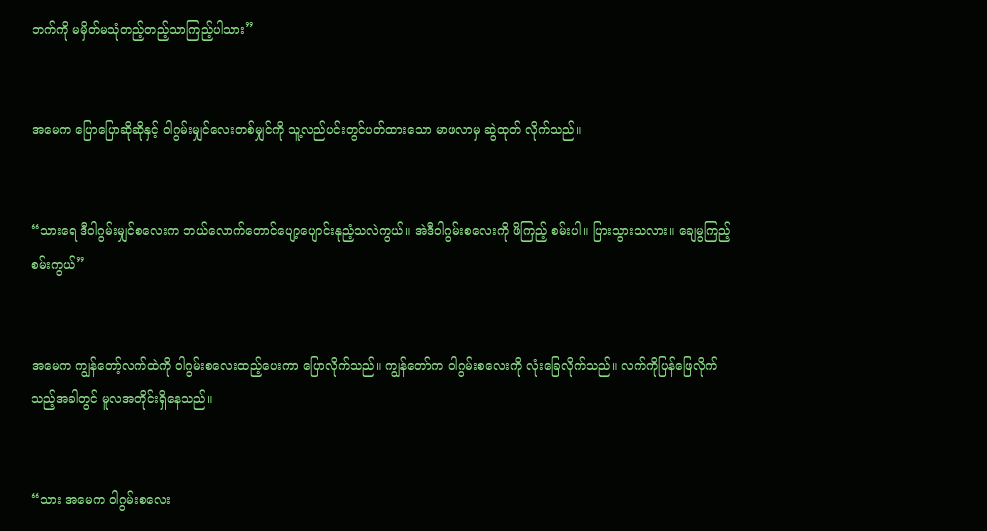ဘက်ကို မမှိတ်မသုံတည့်တည့်သာကြည့်ပါသား”


အမေက ပြောပြောဆိုဆိုနှင့် ဝါဂွမ်းမျှင်လေးတစ်မျှင်ကို သူ့လည်ပင်းတွင်ပတ်ထားသော မာဖလာမှ ဆွဲထုတ် လိုက်သည်။


“သားရေ ဒီဝါဂွမ်းမျှင်စလေးက ဘယ်လောက်တောင်ပျော့ပျောင်းနုညံ့သလဲကွယ်။ အဲဒီဝါဂွမ်းစလေးကို ဖိကြည့် စမ်းပါ။ ပြားသွားသလား။ ချေမွကြည့်စမ်းကွယ်”


အမေက ကျွန်တော့်လက်ထဲကို ဝါဂွမ်းစလေးထည့်ပေးကာ ပြောလိုက်သည်။ ကျွန်တော်က ဝါဂွမ်းစလေးကို လုံးခြေလိုက်သည်။ လက်ကိုပြန်ဖြေလိုက်သည့်အခါတွင် မူလအတိုင်းရှိနေသည်။


“သား အမေက ဝါဂွမ်းစလေး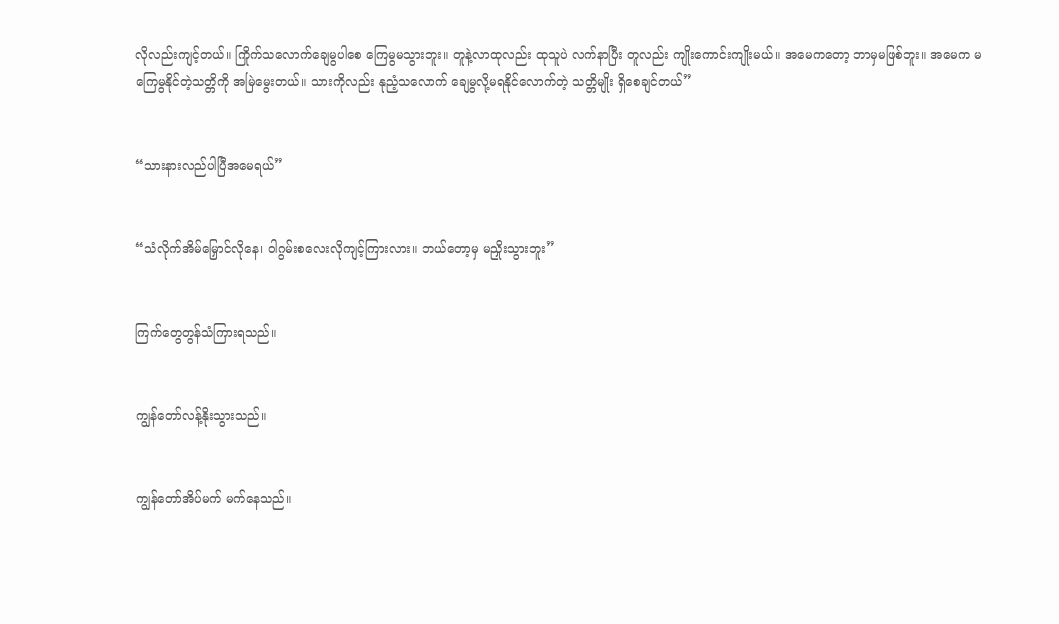လိုလည်းကျင့်တယ်။ ကြိုက်သလောက်ချေမွပါစေ ကြေမွမသွားဘူး။ တူနဲ့လာထုလည်း ထုသူပဲ လက်နာပြီး တူလည်း ကျိုးကောင်းကျိုးမယ်။ အမေကတော့ ဘာမှမဖြစ်ဘူး။ အမေက မကြေမွနိုင်တဲ့သတ္တိကို အမြဲမွေးတယ်။ သားကိုလည်း နုညံ့သလောက် ချေမွလို့မရနိုင်လောက်တဲ့ သတ္တိမျိုး ရှိစေချင်တယ်”


“သားနားလည်ပါပြီအမေရယ်”


“သံလိုက်အိမ်မြှောင်လိုနေ၊ ဝါဂွမ်းစလေးလိုကျင့်ကြားလား။ ဘယ်တော့မှ မညှိုးသွားဘူး”


ကြက်တွေတွန်သံကြားရသည်။


ကျွန်တော်လန့်နိုးသွားသည်။


ကျွန်တော်အိပ်မက် မက်နေသည်။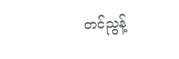တင်ညွန့်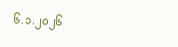၆.၁.၂၀၂၆